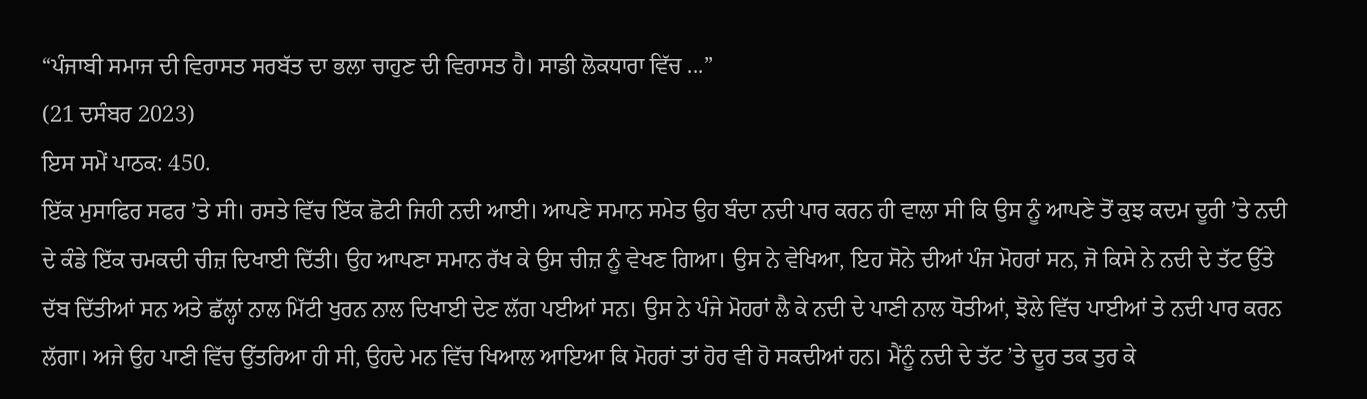“ਪੰਜਾਬੀ ਸਮਾਜ ਦੀ ਵਿਰਾਸਤ ਸਰਬੱਤ ਦਾ ਭਲਾ ਚਾਹੁਣ ਦੀ ਵਿਰਾਸਤ ਹੈ। ਸਾਡੀ ਲੋਕਧਾਰਾ ਵਿੱਚ ...”
(21 ਦਸੰਬਰ 2023)
ਇਸ ਸਮੇਂ ਪਾਠਕ: 450.
ਇੱਕ ਮੁਸਾਫਿਰ ਸਫਰ ’ਤੇ ਸੀ। ਰਸਤੇ ਵਿੱਚ ਇੱਕ ਛੋਟੀ ਜਿਹੀ ਨਦੀ ਆਈ। ਆਪਣੇ ਸਮਾਨ ਸਮੇਤ ਉਹ ਬੰਦਾ ਨਦੀ ਪਾਰ ਕਰਨ ਹੀ ਵਾਲਾ ਸੀ ਕਿ ਉਸ ਨੂੰ ਆਪਣੇ ਤੋਂ ਕੁਝ ਕਦਮ ਦੂਰੀ ’ਤੇ ਨਦੀ ਦੇ ਕੰਡੇ ਇੱਕ ਚਮਕਦੀ ਚੀਜ਼ ਦਿਖਾਈ ਦਿੱਤੀ। ਉਹ ਆਪਣਾ ਸਮਾਨ ਰੱਖ ਕੇ ਉਸ ਚੀਜ਼ ਨੂੰ ਵੇਖਣ ਗਿਆ। ਉਸ ਨੇ ਵੇਖਿਆ, ਇਹ ਸੋਨੇ ਦੀਆਂ ਪੰਜ ਮੋਹਰਾਂ ਸਨ, ਜੋ ਕਿਸੇ ਨੇ ਨਦੀ ਦੇ ਤੱਟ ਉੱਤੇ ਦੱਬ ਦਿੱਤੀਆਂ ਸਨ ਅਤੇ ਛੱਲ੍ਹਾਂ ਨਾਲ ਮਿੱਟੀ ਖੁਰਨ ਨਾਲ ਦਿਖਾਈ ਦੇਣ ਲੱਗ ਪਈਆਂ ਸਨ। ਉਸ ਨੇ ਪੰਜੇ ਮੋਹਰਾਂ ਲੈ ਕੇ ਨਦੀ ਦੇ ਪਾਣੀ ਨਾਲ ਧੋਤੀਆਂ, ਝੋਲੇ ਵਿੱਚ ਪਾਈਆਂ ਤੇ ਨਦੀ ਪਾਰ ਕਰਨ ਲੱਗਾ। ਅਜੇ ਉਹ ਪਾਣੀ ਵਿੱਚ ਉੱਤਰਿਆ ਹੀ ਸੀ, ਉਹਦੇ ਮਨ ਵਿੱਚ ਖਿਆਲ ਆਇਆ ਕਿ ਮੋਹਰਾਂ ਤਾਂ ਹੋਰ ਵੀ ਹੋ ਸਕਦੀਆਂ ਹਨ। ਮੈਂਨੂੰ ਨਦੀ ਦੇ ਤੱਟ ’ਤੇ ਦੂਰ ਤਕ ਤੁਰ ਕੇ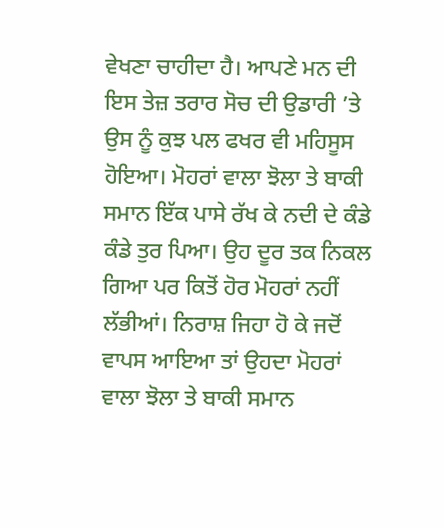ਵੇਖਣਾ ਚਾਹੀਦਾ ਹੈ। ਆਪਣੇ ਮਨ ਦੀ ਇਸ ਤੇਜ਼ ਤਰਾਰ ਸੋਚ ਦੀ ਉਡਾਰੀ ’ਤੇ ਉਸ ਨੂੰ ਕੁਝ ਪਲ ਫਖਰ ਵੀ ਮਹਿਸੂਸ ਹੋਇਆ। ਮੋਹਰਾਂ ਵਾਲਾ ਝੋਲਾ ਤੇ ਬਾਕੀ ਸਮਾਨ ਇੱਕ ਪਾਸੇ ਰੱਖ ਕੇ ਨਦੀ ਦੇ ਕੰਡੇ ਕੰਡੇ ਤੁਰ ਪਿਆ। ਉਹ ਦੂਰ ਤਕ ਨਿਕਲ ਗਿਆ ਪਰ ਕਿਤੋਂ ਹੋਰ ਮੋਹਰਾਂ ਨਹੀਂ ਲੱਭੀਆਂ। ਨਿਰਾਸ਼ ਜਿਹਾ ਹੋ ਕੇ ਜਦੋਂ ਵਾਪਸ ਆਇਆ ਤਾਂ ਉਹਦਾ ਮੋਹਰਾਂ ਵਾਲਾ ਝੋਲਾ ਤੇ ਬਾਕੀ ਸਮਾਨ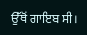ਉੱਥੋਂ ਗਾਇਬ ਸੀ।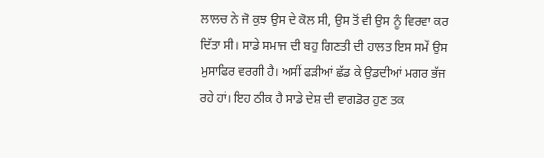ਲਾਲਚ ਨੇ ਜੋ ਕੁਝ ਉਸ ਦੇ ਕੋਲ ਸੀ, ਉਸ ਤੋਂ ਵੀ ਉਸ ਨੂੰ ਵਿਰਵਾ ਕਰ ਦਿੱਤਾ ਸੀ। ਸਾਡੇ ਸਮਾਜ ਦੀ ਬਹੁ ਗਿਣਤੀ ਦੀ ਹਾਲਤ ਇਸ ਸਮੇਂ ਉਸ ਮੁਸਾਫਿਰ ਵਰਗੀ ਹੈ। ਅਸੀਂ ਫੜੀਆਂ ਛੱਡ ਕੇ ਉਡਦੀਆਂ ਮਗਰ ਭੱਜ ਰਹੇ ਹਾਂ। ਇਹ ਠੀਕ ਹੈ ਸਾਡੇ ਦੇਸ਼ ਦੀ ਵਾਗਡੋਰ ਹੁਣ ਤਕ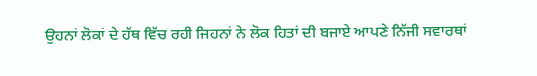ਉਹਨਾਂ ਲੋਕਾਂ ਦੇ ਹੱਥ ਵਿੱਚ ਰਹੀ ਜਿਹਨਾਂ ਨੇ ਲੋਕ ਹਿਤਾਂ ਦੀ ਬਜਾਏ ਆਪਣੇ ਨਿੱਜੀ ਸਵਾਰਥਾਂ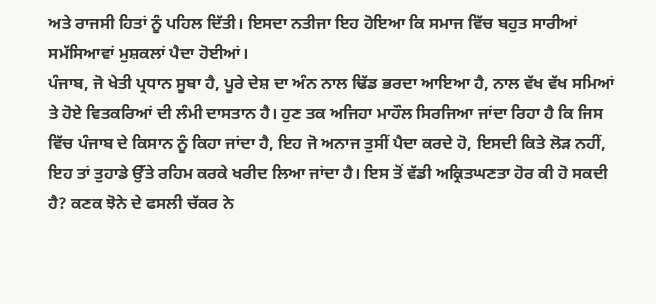ਅਤੇ ਰਾਜਸੀ ਹਿਤਾਂ ਨੂੰ ਪਹਿਲ ਦਿੱਤੀ। ਇਸਦਾ ਨਤੀਜਾ ਇਹ ਹੋਇਆ ਕਿ ਸਮਾਜ ਵਿੱਚ ਬਹੁਤ ਸਾਰੀਆਂ ਸਮੱਸਿਆਵਾਂ ਮੁਸ਼ਕਲਾਂ ਪੈਦਾ ਹੋਈਆਂ।
ਪੰਜਾਬ, ਜੋ ਖੇਤੀ ਪ੍ਰਧਾਨ ਸੂਬਾ ਹੈ, ਪੂਰੇ ਦੇਸ਼ ਦਾ ਅੰਨ ਨਾਲ ਢਿੱਡ ਭਰਦਾ ਆਇਆ ਹੈ, ਨਾਲ ਵੱਖ ਵੱਖ ਸਮਿਆਂ ਤੇ ਹੋਏ ਵਿਤਕਰਿਆਂ ਦੀ ਲੰਮੀ ਦਾਸਤਾਨ ਹੈ। ਹੁਣ ਤਕ ਅਜਿਹਾ ਮਾਹੌਲ ਸਿਰਜਿਆ ਜਾਂਦਾ ਰਿਹਾ ਹੈ ਕਿ ਜਿਸ ਵਿੱਚ ਪੰਜਾਬ ਦੇ ਕਿਸਾਨ ਨੂੰ ਕਿਹਾ ਜਾਂਦਾ ਹੈ, ਇਹ ਜੋ ਅਨਾਜ ਤੁਸੀਂ ਪੈਦਾ ਕਰਦੇ ਹੋ, ਇਸਦੀ ਕਿਤੇ ਲੋੜ ਨਹੀਂ, ਇਹ ਤਾਂ ਤੁਹਾਡੇ ਉੱਤੇ ਰਹਿਮ ਕਰਕੇ ਖਰੀਦ ਲਿਆ ਜਾਂਦਾ ਹੈ। ਇਸ ਤੋਂ ਵੱਡੀ ਅਕ੍ਰਿਤਘਣਤਾ ਹੋਰ ਕੀ ਹੋ ਸਕਦੀ ਹੈ? ਕਣਕ ਝੋਨੇ ਦੇ ਫਸਲੀ ਚੱਕਰ ਨੇ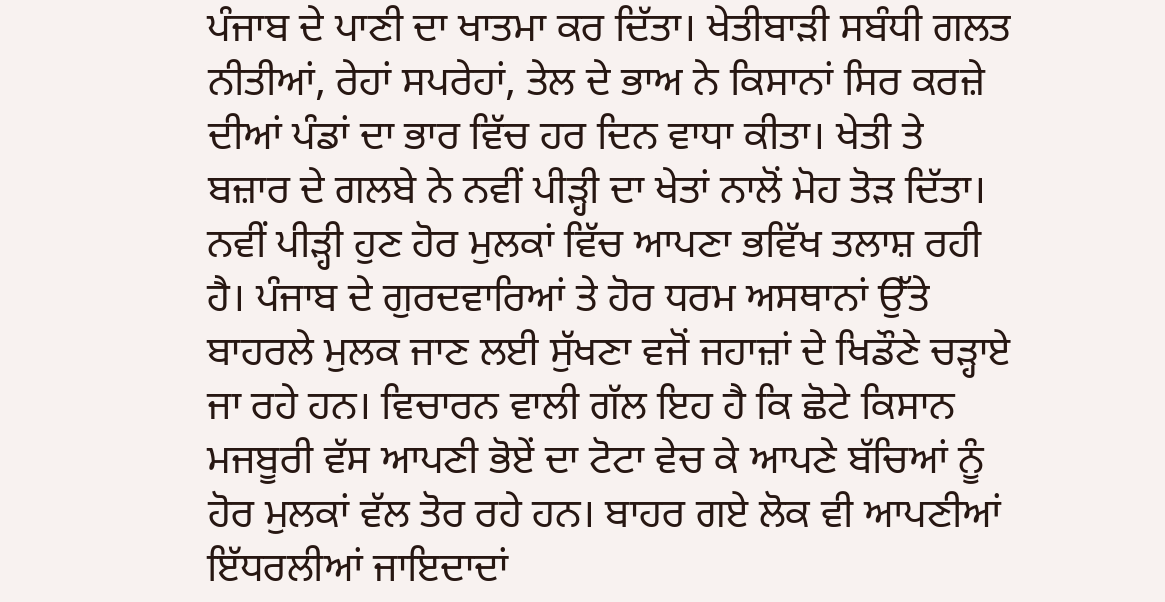ਪੰਜਾਬ ਦੇ ਪਾਣੀ ਦਾ ਖਾਤਮਾ ਕਰ ਦਿੱਤਾ। ਖੇਤੀਬਾੜੀ ਸਬੰਧੀ ਗਲਤ ਨੀਤੀਆਂ, ਰੇਹਾਂ ਸਪਰੇਹਾਂ, ਤੇਲ ਦੇ ਭਾਅ ਨੇ ਕਿਸਾਨਾਂ ਸਿਰ ਕਰਜ਼ੇ ਦੀਆਂ ਪੰਡਾਂ ਦਾ ਭਾਰ ਵਿੱਚ ਹਰ ਦਿਨ ਵਾਧਾ ਕੀਤਾ। ਖੇਤੀ ਤੇ ਬਜ਼ਾਰ ਦੇ ਗਲਬੇ ਨੇ ਨਵੀਂ ਪੀੜ੍ਹੀ ਦਾ ਖੇਤਾਂ ਨਾਲੋਂ ਮੋਹ ਤੋੜ ਦਿੱਤਾ। ਨਵੀਂ ਪੀੜ੍ਹੀ ਹੁਣ ਹੋਰ ਮੁਲਕਾਂ ਵਿੱਚ ਆਪਣਾ ਭਵਿੱਖ ਤਲਾਸ਼ ਰਹੀ ਹੈ। ਪੰਜਾਬ ਦੇ ਗੁਰਦਵਾਰਿਆਂ ਤੇ ਹੋਰ ਧਰਮ ਅਸਥਾਨਾਂ ਉੱਤੇ ਬਾਹਰਲੇ ਮੁਲਕ ਜਾਣ ਲਈ ਸੁੱਖਣਾ ਵਜੋਂ ਜਹਾਜ਼ਾਂ ਦੇ ਖਿਡੌਣੇ ਚੜ੍ਹਾਏ ਜਾ ਰਹੇ ਹਨ। ਵਿਚਾਰਨ ਵਾਲੀ ਗੱਲ ਇਹ ਹੈ ਕਿ ਛੋਟੇ ਕਿਸਾਨ ਮਜਬੂਰੀ ਵੱਸ ਆਪਣੀ ਭੋਏਂ ਦਾ ਟੋਟਾ ਵੇਚ ਕੇ ਆਪਣੇ ਬੱਚਿਆਂ ਨੂੰ ਹੋਰ ਮੁਲਕਾਂ ਵੱਲ ਤੋਰ ਰਹੇ ਹਨ। ਬਾਹਰ ਗਏ ਲੋਕ ਵੀ ਆਪਣੀਆਂ ਇੱਧਰਲੀਆਂ ਜਾਇਦਾਦਾਂ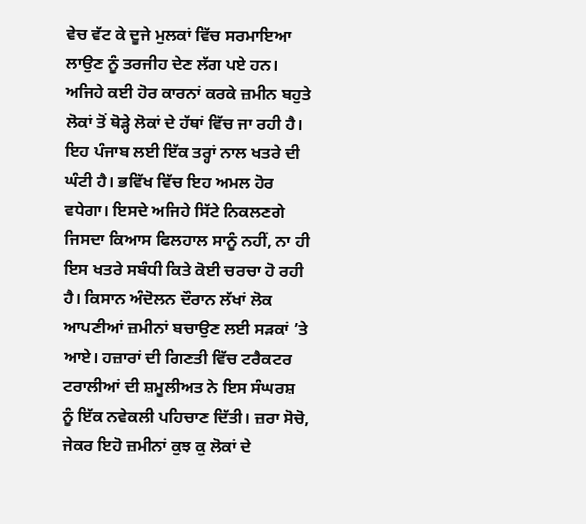ਵੇਚ ਵੱਟ ਕੇ ਦੂਜੇ ਮੁਲਕਾਂ ਵਿੱਚ ਸਰਮਾਇਆ ਲਾਉਣ ਨੂੰ ਤਰਜੀਹ ਦੇਣ ਲੱਗ ਪਏ ਹਨ। ਅਜਿਹੇ ਕਈ ਹੋਰ ਕਾਰਨਾਂ ਕਰਕੇ ਜ਼ਮੀਨ ਬਹੁਤੇ ਲੋਕਾਂ ਤੋਂ ਥੋੜ੍ਹੇ ਲੋਕਾਂ ਦੇ ਹੱਥਾਂ ਵਿੱਚ ਜਾ ਰਹੀ ਹੈ। ਇਹ ਪੰਜਾਬ ਲਈ ਇੱਕ ਤਰ੍ਹਾਂ ਨਾਲ ਖਤਰੇ ਦੀ ਘੰਟੀ ਹੈ। ਭਵਿੱਖ ਵਿੱਚ ਇਹ ਅਮਲ ਹੋਰ ਵਧੇਗਾ। ਇਸਦੇ ਅਜਿਹੇ ਸਿੱਟੇ ਨਿਕਲਣਗੇ ਜਿਸਦਾ ਕਿਆਸ ਫਿਲਹਾਲ ਸਾਨੂੰ ਨਹੀਂ, ਨਾ ਹੀ ਇਸ ਖਤਰੇ ਸਬੰਧੀ ਕਿਤੇ ਕੋਈ ਚਰਚਾ ਹੋ ਰਹੀ ਹੈ। ਕਿਸਾਨ ਅੰਦੋਲਨ ਦੌਰਾਨ ਲੱਖਾਂ ਲੋਕ ਆਪਣੀਆਂ ਜ਼ਮੀਨਾਂ ਬਚਾਉਣ ਲਈ ਸੜਕਾਂ ’ਤੇ ਆਏ। ਹਜ਼ਾਰਾਂ ਦੀ ਗਿਣਤੀ ਵਿੱਚ ਟਰੈਕਟਰ ਟਰਾਲੀਆਂ ਦੀ ਸ਼ਮੂਲੀਅਤ ਨੇ ਇਸ ਸੰਘਰਸ਼ ਨੂੰ ਇੱਕ ਨਵੇਕਲੀ ਪਹਿਚਾਣ ਦਿੱਤੀ। ਜ਼ਰਾ ਸੋਚੋ, ਜੇਕਰ ਇਹੋ ਜ਼ਮੀਨਾਂ ਕੁਝ ਕੁ ਲੋਕਾਂ ਦੇ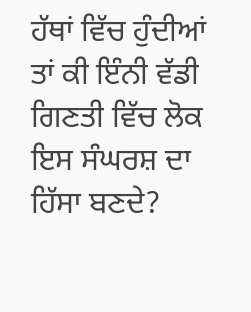ਹੱਥਾਂ ਵਿੱਚ ਹੁੰਦੀਆਂ ਤਾਂ ਕੀ ਇੰਨੀ ਵੱਡੀ ਗਿਣਤੀ ਵਿੱਚ ਲੋਕ ਇਸ ਸੰਘਰਸ਼ ਦਾ ਹਿੱਸਾ ਬਣਦੇ?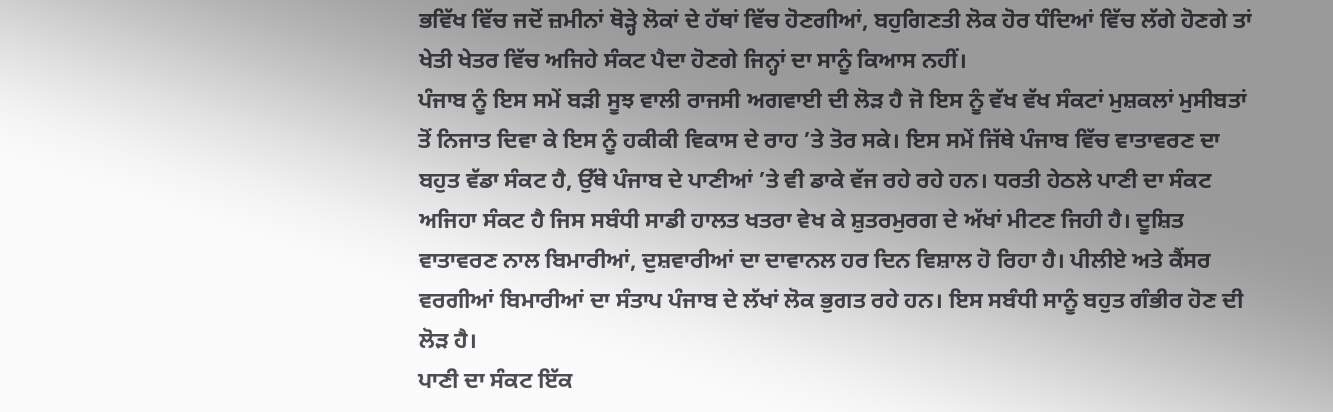ਭਵਿੱਖ ਵਿੱਚ ਜਦੋਂ ਜ਼ਮੀਨਾਂ ਥੋੜ੍ਹੇ ਲੋਕਾਂ ਦੇ ਹੱਥਾਂ ਵਿੱਚ ਹੋਣਗੀਆਂ, ਬਹੁਗਿਣਤੀ ਲੋਕ ਹੋਰ ਧੰਦਿਆਂ ਵਿੱਚ ਲੱਗੇ ਹੋਣਗੇ ਤਾਂ ਖੇਤੀ ਖੇਤਰ ਵਿੱਚ ਅਜਿਹੇ ਸੰਕਟ ਪੈਦਾ ਹੋਣਗੇ ਜਿਨ੍ਹਾਂ ਦਾ ਸਾਨੂੰ ਕਿਆਸ ਨਹੀਂ।
ਪੰਜਾਬ ਨੂੰ ਇਸ ਸਮੇਂ ਬੜੀ ਸੂਝ ਵਾਲੀ ਰਾਜਸੀ ਅਗਵਾਈ ਦੀ ਲੋੜ ਹੈ ਜੋ ਇਸ ਨੂੰ ਵੱਖ ਵੱਖ ਸੰਕਟਾਂ ਮੁਸ਼ਕਲਾਂ ਮੁਸੀਬਤਾਂ ਤੋਂ ਨਿਜਾਤ ਦਿਵਾ ਕੇ ਇਸ ਨੂੰ ਹਕੀਕੀ ਵਿਕਾਸ ਦੇ ਰਾਹ ’ਤੇ ਤੋਰ ਸਕੇ। ਇਸ ਸਮੇਂ ਜਿੱਥੇ ਪੰਜਾਬ ਵਿੱਚ ਵਾਤਾਵਰਣ ਦਾ ਬਹੁਤ ਵੱਡਾ ਸੰਕਟ ਹੈ, ਉੱਥੇ ਪੰਜਾਬ ਦੇ ਪਾਣੀਆਂ ’ਤੇ ਵੀ ਡਾਕੇ ਵੱਜ ਰਹੇ ਰਹੇ ਹਨ। ਧਰਤੀ ਹੇਠਲੇ ਪਾਣੀ ਦਾ ਸੰਕਟ ਅਜਿਹਾ ਸੰਕਟ ਹੈ ਜਿਸ ਸਬੰਧੀ ਸਾਡੀ ਹਾਲਤ ਖਤਰਾ ਵੇਖ ਕੇ ਸ਼ੁਤਰਮੁਰਗ ਦੇ ਅੱਖਾਂ ਮੀਟਣ ਜਿਹੀ ਹੈ। ਦੂਸ਼ਿਤ ਵਾਤਾਵਰਣ ਨਾਲ ਬਿਮਾਰੀਆਂ, ਦੁਸ਼ਵਾਰੀਆਂ ਦਾ ਦਾਵਾਨਲ ਹਰ ਦਿਨ ਵਿਸ਼ਾਲ ਹੋ ਰਿਹਾ ਹੈ। ਪੀਲੀਏ ਅਤੇ ਕੈਂਸਰ ਵਰਗੀਆਂ ਬਿਮਾਰੀਆਂ ਦਾ ਸੰਤਾਪ ਪੰਜਾਬ ਦੇ ਲੱਖਾਂ ਲੋਕ ਭੁਗਤ ਰਹੇ ਹਨ। ਇਸ ਸਬੰਧੀ ਸਾਨੂੰ ਬਹੁਤ ਗੰਭੀਰ ਹੋਣ ਦੀ ਲੋੜ ਹੈ।
ਪਾਣੀ ਦਾ ਸੰਕਟ ਇੱਕ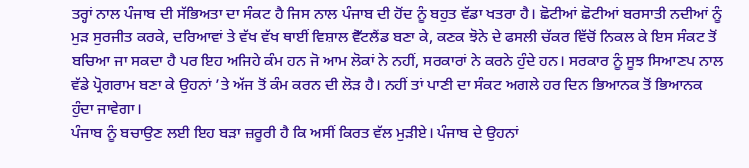ਤਰ੍ਹਾਂ ਨਾਲ ਪੰਜਾਬ ਦੀ ਸੱਭਿਅਤਾ ਦਾ ਸੰਕਟ ਹੈ ਜਿਸ ਨਾਲ ਪੰਜਾਬ ਦੀ ਹੋਂਦ ਨੂੰ ਬਹੁਤ ਵੱਡਾ ਖਤਰਾ ਹੈ। ਛੋਟੀਆਂ ਛੋਟੀਆਂ ਬਰਸਾਤੀ ਨਦੀਆਂ ਨੂੰ ਮੁੜ ਸੁਰਜੀਤ ਕਰਕੇ, ਦਰਿਆਵਾਂ ਤੇ ਵੱਖ ਵੱਖ ਥਾਈਂ ਵਿਸ਼ਾਲ ਵੈੱਟਲੈਂਡ ਬਣਾ ਕੇ, ਕਣਕ ਝੋਨੇ ਦੇ ਫਸਲੀ ਚੱਕਰ ਵਿੱਚੋਂ ਨਿਕਲ ਕੇ ਇਸ ਸੰਕਟ ਤੋਂ ਬਚਿਆ ਜਾ ਸਕਦਾ ਹੈ ਪਰ ਇਹ ਅਜਿਹੇ ਕੰਮ ਹਨ ਜੋ ਆਮ ਲੋਕਾਂ ਨੇ ਨਹੀਂ, ਸਰਕਾਰਾਂ ਨੇ ਕਰਨੇ ਹੁੰਦੇ ਹਨ। ਸਰਕਾਰ ਨੂੰ ਸੂਝ ਸਿਆਣਪ ਨਾਲ ਵੱਡੇ ਪ੍ਰੋਗਰਾਮ ਬਣਾ ਕੇ ਉਹਨਾਂ ’ਤੇ ਅੱਜ ਤੋਂ ਕੰਮ ਕਰਨ ਦੀ ਲੋੜ ਹੈ। ਨਹੀਂ ਤਾਂ ਪਾਣੀ ਦਾ ਸੰਕਟ ਅਗਲੇ ਹਰ ਦਿਨ ਭਿਆਨਕ ਤੋਂ ਭਿਆਨਕ ਹੁੰਦਾ ਜਾਵੇਗਾ।
ਪੰਜਾਬ ਨੂੰ ਬਚਾਉਣ ਲਈ ਇਹ ਬੜਾ ਜ਼ਰੂਰੀ ਹੈ ਕਿ ਅਸੀਂ ਕਿਰਤ ਵੱਲ ਮੁੜੀਏ। ਪੰਜਾਬ ਦੇ ਉਹਨਾਂ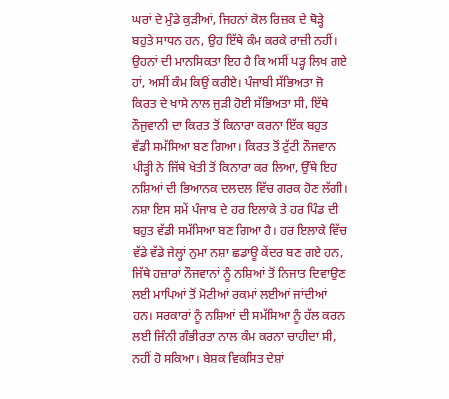ਘਰਾਂ ਦੇ ਮੁੰਡੇ ਕੁੜੀਆਂ, ਜਿਹਨਾਂ ਕੋਲ ਰਿਜ਼ਕ ਦੇ ਥੋੜ੍ਹੇ ਬਹੁਤੇ ਸਾਧਨ ਹਨ, ਉਹ ਇੱਥੇ ਕੰਮ ਕਰਕੇ ਰਾਜ਼ੀ ਨਹੀਂ। ਉਹਨਾਂ ਦੀ ਮਾਨਸਿਕਤਾ ਇਹ ਹੈ ਕਿ ਅਸੀਂ ਪੜ੍ਹ ਲਿਖ ਗਏ ਹਾਂ, ਅਸੀਂ ਕੰਮ ਕਿਉਂ ਕਰੀਏ। ਪੰਜਾਬੀ ਸੱਭਿਅਤਾ ਜੋ ਕਿਰਤ ਦੇ ਖਾਸੇ ਨਾਲ ਜੁੜੀ ਹੋਈ ਸੱਭਿਅਤਾ ਸੀ, ਇੱਥੇ ਨੌਜੁਵਾਨੀ ਦਾ ਕਿਰਤ ਤੋਂ ਕਿਨਾਰਾ ਕਰਨਾ ਇੱਕ ਬਹੁਤ ਵੱਡੀ ਸਮੱਸਿਆ ਬਣ ਗਿਆ। ਕਿਰਤ ਤੋਂ ਟੁੱਟੀ ਨੌਜਵਾਨ ਪੀੜ੍ਹੀ ਨੇ ਜਿੱਥੇ ਖੇਤੀ ਤੋਂ ਕਿਨਾਰਾ ਕਰ ਲਿਆ, ਉੱਥੇ ਇਹ ਨਸ਼ਿਆਂ ਦੀ ਭਿਆਨਕ ਦਲਦਲ ਵਿੱਚ ਗਰਕ ਹੋਣ ਲੱਗੀ। ਨਸ਼ਾ ਇਸ ਸਮੇਂ ਪੰਜਾਬ ਦੇ ਹਰ ਇਲਾਕੇ ਤੇ ਹਰ ਪਿੰਡ ਦੀ ਬਹੁਤ ਵੱਡੀ ਸਮੱਸਿਆ ਬਣ ਗਿਆ ਹੈ। ਹਰ ਇਲਾਕੇ ਵਿੱਚ ਵੱਡੇ ਵੱਡੇ ਜੇਲ੍ਹਾਂ ਨੁਮਾ ਨਸ਼ਾ ਛਡਾਊ ਕੇਂਦਰ ਬਣ ਗਏ ਹਨ, ਜਿੱਥੇ ਹਜ਼ਾਰਾਂ ਨੌਜਵਾਨਾਂ ਨੂੰ ਨਸ਼ਿਆਂ ਤੋਂ ਨਿਜਾਤ ਦਿਵਾਉਣ ਲਈ ਮਾਪਿਆਂ ਤੋਂ ਮੋਟੀਆਂ ਰਕਮਾਂ ਲਈਆਂ ਜਾਂਦੀਆਂ ਹਨ। ਸਰਕਾਰਾਂ ਨੂੰ ਨਸ਼ਿਆਂ ਦੀ ਸਮੱਸਿਆ ਨੂੰ ਹੱਲ ਕਰਨ ਲਈ ਜਿੰਨੀ ਗੰਭੀਰਤਾ ਨਾਲ ਕੰਮ ਕਰਨਾ ਚਾਹੀਦਾ ਸੀ, ਨਹੀਂ ਹੋ ਸਕਿਆ। ਬੇਸ਼ਕ ਵਿਕਸਿਤ ਦੇਸ਼ਾਂ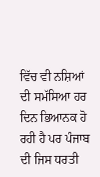ਵਿੱਚ ਵੀ ਨਸ਼ਿਆਂ ਦੀ ਸਮੱਸਿਆ ਹਰ ਦਿਨ ਭਿਆਨਕ ਹੋ ਰਹੀ ਹੈ ਪਰ ਪੰਜਾਬ ਦੀ ਜਿਸ ਧਰਤੀ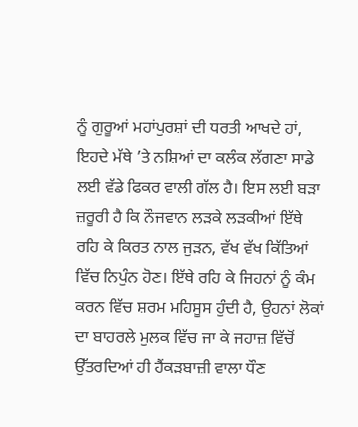ਨੂੰ ਗੁਰੂਆਂ ਮਹਾਂਪੁਰਸ਼ਾਂ ਦੀ ਧਰਤੀ ਆਖਦੇ ਹਾਂ, ਇਹਦੇ ਮੱਥੇ ’ਤੇ ਨਸ਼ਿਆਂ ਦਾ ਕਲੰਕ ਲੱਗਣਾ ਸਾਡੇ ਲਈ ਵੱਡੇ ਫਿਕਰ ਵਾਲੀ ਗੱਲ ਹੈ। ਇਸ ਲਈ ਬੜਾ ਜ਼ਰੂਰੀ ਹੈ ਕਿ ਨੌਜਵਾਨ ਲੜਕੇ ਲੜਕੀਆਂ ਇੱਥੇ ਰਹਿ ਕੇ ਕਿਰਤ ਨਾਲ ਜੁੜਨ, ਵੱਖ ਵੱਖ ਕਿੱਤਿਆਂ ਵਿੱਚ ਨਿਪੁੰਨ ਹੋਣ। ਇੱਥੇ ਰਹਿ ਕੇ ਜਿਹਨਾਂ ਨੂੰ ਕੰਮ ਕਰਨ ਵਿੱਚ ਸ਼ਰਮ ਮਹਿਸੂਸ ਹੁੰਦੀ ਹੈ, ਉਹਨਾਂ ਲੋਕਾਂ ਦਾ ਬਾਹਰਲੇ ਮੁਲਕ ਵਿੱਚ ਜਾ ਕੇ ਜਹਾਜ਼ ਵਿੱਚੋਂ ਉੱਤਰਦਿਆਂ ਹੀ ਹੈਂਕੜਬਾਜ਼ੀ ਵਾਲਾ ਧੌਣ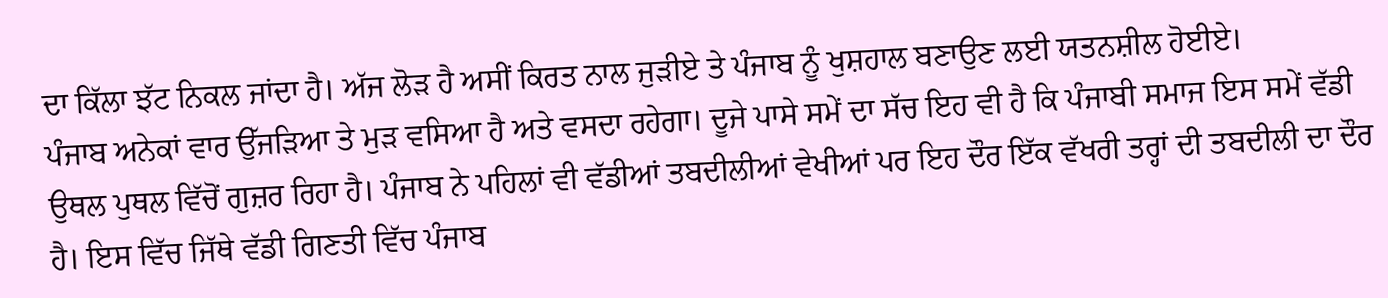ਦਾ ਕਿੱਲਾ ਝੱਟ ਨਿਕਲ ਜਾਂਦਾ ਹੈ। ਅੱਜ ਲੋੜ ਹੈ ਅਸੀਂ ਕਿਰਤ ਨਾਲ ਜੁੜੀਏ ਤੇ ਪੰਜਾਬ ਨੂੰ ਖੁਸ਼ਹਾਲ ਬਣਾਉਣ ਲਈ ਯਤਨਸ਼ੀਲ ਹੋਈਏ।
ਪੰਜਾਬ ਅਨੇਕਾਂ ਵਾਰ ਉੱਜੜਿਆ ਤੇ ਮੁੜ ਵਸਿਆ ਹੈ ਅਤੇ ਵਸਦਾ ਰਹੇਗਾ। ਦੂਜੇ ਪਾਸੇ ਸਮੇਂ ਦਾ ਸੱਚ ਇਹ ਵੀ ਹੈ ਕਿ ਪੰਜਾਬੀ ਸਮਾਜ ਇਸ ਸਮੇਂ ਵੱਡੀ ਉਥਲ ਪੁਥਲ ਵਿੱਚੋਂ ਗੁਜ਼ਰ ਰਿਹਾ ਹੈ। ਪੰਜਾਬ ਨੇ ਪਹਿਲਾਂ ਵੀ ਵੱਡੀਆਂ ਤਬਦੀਲੀਆਂ ਵੇਖੀਆਂ ਪਰ ਇਹ ਦੌਰ ਇੱਕ ਵੱਖਰੀ ਤਰ੍ਹਾਂ ਦੀ ਤਬਦੀਲੀ ਦਾ ਦੌਰ ਹੈ। ਇਸ ਵਿੱਚ ਜਿੱਥੇ ਵੱਡੀ ਗਿਣਤੀ ਵਿੱਚ ਪੰਜਾਬ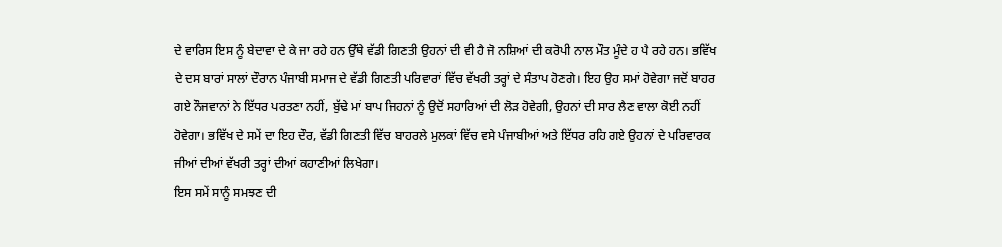ਦੇ ਵਾਰਿਸ ਇਸ ਨੂੰ ਬੇਦਾਵਾ ਦੇ ਕੇ ਜਾ ਰਹੇ ਹਨ ਉੱਥੇ ਵੱਡੀ ਗਿਣਤੀ ਉਹਨਾਂ ਦੀ ਵੀ ਹੈ ਜੋ ਨਸ਼ਿਆਂ ਦੀ ਕਰੋਪੀ ਨਾਲ ਮੌਤ ਮੂੰਦੇ ਹ ਪੈ ਰਹੇ ਹਨ। ਭਵਿੱਖ ਦੇ ਦਸ ਬਾਰਾਂ ਸਾਲਾਂ ਦੌਰਾਨ ਪੰਜਾਬੀ ਸਮਾਜ ਦੇ ਵੱਡੀ ਗਿਣਤੀ ਪਰਿਵਾਰਾਂ ਵਿੱਚ ਵੱਖਰੀ ਤਰ੍ਹਾਂ ਦੇ ਸੰਤਾਪ ਹੋਣਗੇ। ਇਹ ਉਹ ਸਮਾਂ ਹੋਵੇਗਾ ਜਦੋਂ ਬਾਹਰ ਗਏ ਨੌਜਵਾਨਾਂ ਨੇ ਇੱਧਰ ਪਰਤਣਾ ਨਹੀਂ, ਬੁੱਢੇ ਮਾਂ ਬਾਪ ਜਿਹਨਾਂ ਨੂੰ ਉਦੋਂ ਸਹਾਰਿਆਂ ਦੀ ਲੋੜ ਹੋਵੇਗੀ, ਉਹਨਾਂ ਦੀ ਸਾਰ ਲੈਣ ਵਾਲਾ ਕੋਈ ਨਹੀਂ ਹੋਵੇਗਾ। ਭਵਿੱਖ ਦੇ ਸਮੇਂ ਦਾ ਇਹ ਦੌਰ, ਵੱਡੀ ਗਿਣਤੀ ਵਿੱਚ ਬਾਹਰਲੇ ਮੁਲਕਾਂ ਵਿੱਚ ਵਸੇ ਪੰਜਾਬੀਆਂ ਅਤੇ ਇੱਧਰ ਰਹਿ ਗਏ ਉਹਨਾਂ ਦੇ ਪਰਿਵਾਰਕ ਜੀਆਂ ਦੀਆਂ ਵੱਖਰੀ ਤਰ੍ਹਾਂ ਦੀਆਂ ਕਹਾਣੀਆਂ ਲਿਖੇਗਾ।
ਇਸ ਸਮੇਂ ਸਾਨੂੰ ਸਮਝਣ ਦੀ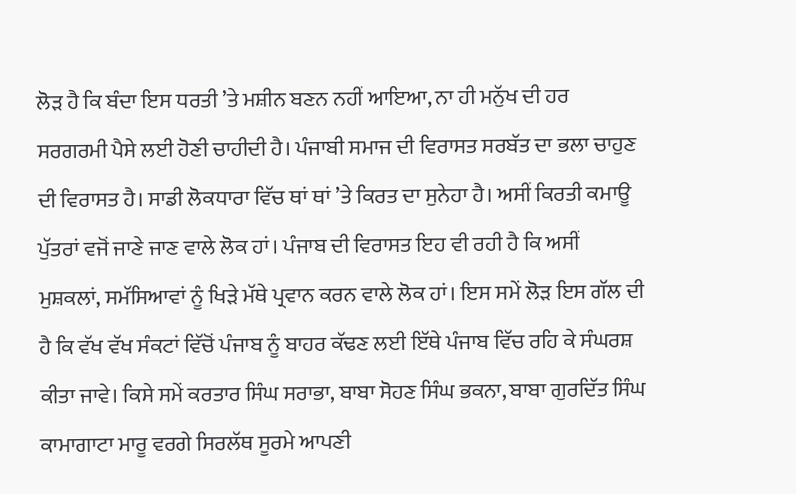ਲੋੜ ਹੈ ਕਿ ਬੰਦਾ ਇਸ ਧਰਤੀ ’ਤੇ ਮਸ਼ੀਨ ਬਣਨ ਨਹੀਂ ਆਇਆ, ਨਾ ਹੀ ਮਨੁੱਖ ਦੀ ਹਰ ਸਰਗਰਮੀ ਪੈਸੇ ਲਈ ਹੋਣੀ ਚਾਹੀਦੀ ਹੈ। ਪੰਜਾਬੀ ਸਮਾਜ ਦੀ ਵਿਰਾਸਤ ਸਰਬੱਤ ਦਾ ਭਲਾ ਚਾਹੁਣ ਦੀ ਵਿਰਾਸਤ ਹੈ। ਸਾਡੀ ਲੋਕਧਾਰਾ ਵਿੱਚ ਥਾਂ ਥਾਂ ’ਤੇ ਕਿਰਤ ਦਾ ਸੁਨੇਹਾ ਹੈ। ਅਸੀਂ ਕਿਰਤੀ ਕਮਾਊ ਪੁੱਤਰਾਂ ਵਜੋਂ ਜਾਣੇ ਜਾਣ ਵਾਲੇ ਲੋਕ ਹਾਂ। ਪੰਜਾਬ ਦੀ ਵਿਰਾਸਤ ਇਹ ਵੀ ਰਹੀ ਹੈ ਕਿ ਅਸੀਂ ਮੁਸ਼ਕਲਾਂ, ਸਮੱਸਿਆਵਾਂ ਨੂੰ ਖਿੜੇ ਮੱਥੇ ਪ੍ਰਵਾਨ ਕਰਨ ਵਾਲੇ ਲੋਕ ਹਾਂ। ਇਸ ਸਮੇਂ ਲੋੜ ਇਸ ਗੱਲ ਦੀ ਹੈ ਕਿ ਵੱਖ ਵੱਖ ਸੰਕਟਾਂ ਵਿੱਚੋਂ ਪੰਜਾਬ ਨੂੰ ਬਾਹਰ ਕੱਢਣ ਲਈ ਇੱਥੇ ਪੰਜਾਬ ਵਿੱਚ ਰਹਿ ਕੇ ਸੰਘਰਸ਼ ਕੀਤਾ ਜਾਵੇ। ਕਿਸੇ ਸਮੇਂ ਕਰਤਾਰ ਸਿੰਘ ਸਰਾਭਾ, ਬਾਬਾ ਸੋਹਣ ਸਿੰਘ ਭਕਨਾ, ਬਾਬਾ ਗੁਰਦਿੱਤ ਸਿੰਘ ਕਾਮਾਗਾਟਾ ਮਾਰੂ ਵਰਗੇ ਸਿਰਲੱਥ ਸੂਰਮੇ ਆਪਣੀ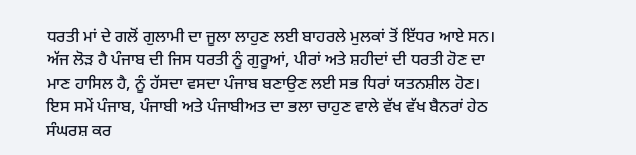ਧਰਤੀ ਮਾਂ ਦੇ ਗਲੋਂ ਗੁਲਾਮੀ ਦਾ ਜੂਲਾ ਲਾਹੁਣ ਲਈ ਬਾਹਰਲੇ ਮੁਲਕਾਂ ਤੋਂ ਇੱਧਰ ਆਏ ਸਨ। ਅੱਜ ਲੋੜ ਹੈ ਪੰਜਾਬ ਦੀ ਜਿਸ ਧਰਤੀ ਨੂੰ ਗੁਰੂਆਂ, ਪੀਰਾਂ ਅਤੇ ਸ਼ਹੀਦਾਂ ਦੀ ਧਰਤੀ ਹੋਣ ਦਾ ਮਾਣ ਹਾਸਿਲ ਹੈ, ਨੂੰ ਹੱਸਦਾ ਵਸਦਾ ਪੰਜਾਬ ਬਣਾਉਣ ਲਈ ਸਭ ਧਿਰਾਂ ਯਤਨਸ਼ੀਲ ਹੋਣ। ਇਸ ਸਮੇਂ ਪੰਜਾਬ, ਪੰਜਾਬੀ ਅਤੇ ਪੰਜਾਬੀਅਤ ਦਾ ਭਲਾ ਚਾਹੁਣ ਵਾਲੇ ਵੱਖ ਵੱਖ ਬੈਨਰਾਂ ਹੇਠ ਸੰਘਰਸ਼ ਕਰ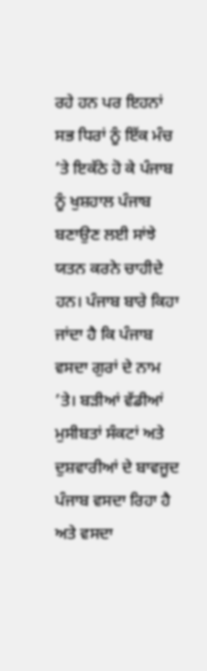ਰਹੇ ਹਨ ਪਰ ਇਹਨਾਂ ਸਭ ਧਿਰਾਂ ਨੂੰ ਇੱਕ ਮੰਚ ’ਤੇ ਇਕੱਠੇ ਹੋ ਕੇ ਪੰਜਾਬ ਨੂੰ ਖੁਸ਼ਹਾਲ ਪੰਜਾਬ ਬਣਾਉਣ ਲਈ ਸਾਂਝੇ ਯਤਨ ਕਰਨੇ ਚਾਹੀਦੇ ਹਨ। ਪੰਜਾਬ ਬਾਰੇ ਕਿਹਾ ਜਾਂਦਾ ਹੈ ਕਿ ਪੰਜਾਬ ਵਸਦਾ ਗੁਰਾਂ ਦੇ ਨਾਮ ’ਤੇ। ਬੜੀਆਂ ਵੱਡੀਆਂ ਮੁਸੀਬਤਾਂ ਸੰਕਟਾਂ ਅਤੇ ਦੁਸ਼ਵਾਰੀਆਂ ਦੇ ਬਾਵਜੂਦ ਪੰਜਾਬ ਵਸਦਾ ਰਿਹਾ ਹੈ ਅਤੇ ਵਸਦਾ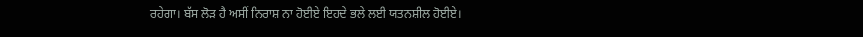ਰਹੇਗਾ। ਬੱਸ ਲੋੜ ਹੈ ਅਸੀਂ ਨਿਰਾਸ਼ ਨਾ ਹੋਈਏ ਇਹਦੇ ਭਲੇ ਲਈ ਯਤਨਸ਼ੀਲ ਹੋਈਏ।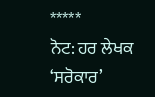*****
ਨੋਟ: ਹਰ ਲੇਖਕ ‘ਸਰੋਕਾਰ’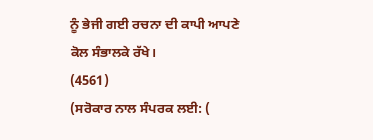ਨੂੰ ਭੇਜੀ ਗਈ ਰਚਨਾ ਦੀ ਕਾਪੀ ਆਪਣੇ ਕੋਲ ਸੰਭਾਲਕੇ ਰੱਖੇ।
(4561)
(ਸਰੋਕਾਰ ਨਾਲ ਸੰਪਰਕ ਲਈ: (